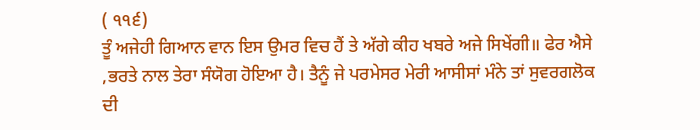( ੧੧੬)
ਤੂੰ ਅਜੇਹੀ ਗਿਆਨ ਵਾਨ ਇਸ ਉਮਰ ਵਿਚ ਹੈਂ ਤੇ ਅੱਗੇ ਕੀਹ ਖਬਰੇ ਅਜੇ ਸਿਖੇਂਗੀ॥ ਫੇਰ ਐਸੇ ,ਭਰਤੇ ਨਾਲ ਤੇਰਾ ਸੰਯੋਗ ਹੋਇਆ ਹੈ। ਤੈਨੂੰ ਜੇ ਪਰਮੇਸਰ ਮੇਰੀ ਆਸੀਸਾਂ ਮੰਨੇ ਤਾਂ ਸੁਵਰਗਲੋਕ ਦੀ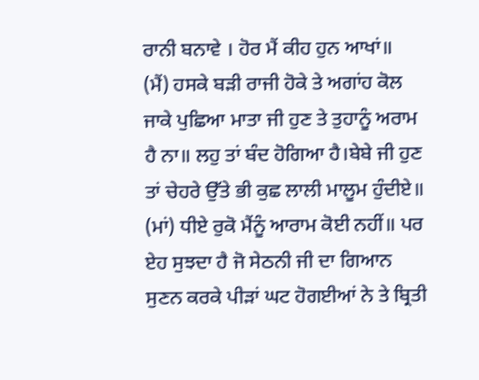ਰਾਨੀ ਬਨਾਵੇ । ਹੋਰ ਮੈਂ ਕੀਹ ਹੁਨ ਆਖਾਂ॥
(ਮੈਂ) ਹਸਕੇ ਬੜੀ ਰਾਜੀ ਹੋਕੇ ਤੇ ਅਗਾਂਹ ਕੋਲ ਜਾਕੇ ਪੁਛਿਆ ਮਾਤਾ ਜੀ ਹੁਣ ਤੇ ਤੁਹਾਨੂੰ ਅਰਾਮ ਹੈ ਨਾ॥ ਲਹੁ ਤਾਂ ਬੰਦ ਹੋਗਿਆ ਹੈ।ਬੇਬੇ ਜੀ ਹੁਣ ਤਾਂ ਚੇਹਰੇ ਉੱਤੇ ਭੀ ਕੁਛ ਲਾਲੀ ਮਾਲੂਮ ਹੁੰਦੀਏ॥
(ਮਾਂ) ਧੀਏ ਰੁਕੋ ਮੈਂਨੂੰ ਆਰਾਮ ਕੋਈ ਨਹੀਂ॥ ਪਰ ਏਹ ਸੁਝਦਾ ਹੈ ਜੋ ਸੇਠਨੀ ਜੀ ਦਾ ਗਿਆਨ ਸੁਣਨ ਕਰਕੇ ਪੀੜਾਂ ਘਟ ਹੋਗਈਆਂ ਨੇ ਤੇ ਬ੍ਰਿਤੀ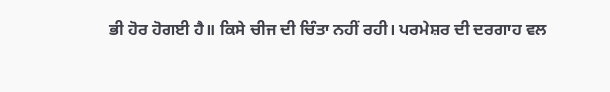ਭੀ ਹੋਰ ਹੋਗਈ ਹੈ॥ ਕਿਸੇ ਚੀਜ ਦੀ ਚਿੰਤਾ ਨਹੀਂ ਰਹੀ। ਪਰਮੇਸ਼ਰ ਦੀ ਦਰਗਾਹ ਵਲ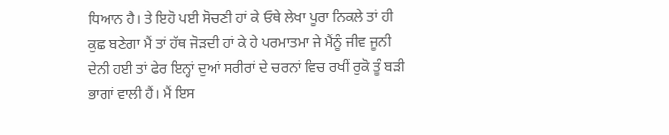ਧਿਆਨ ਹੈ। ਤੇ ਇਹੋ ਪਈ ਸੋਚਣੀ ਹਾਂ ਕੇ ਓਥੇ ਲੇਖਾ ਪੂਰਾ ਨਿਕਲੇ ਤਾਂ ਹੀ ਕੁਛ ਬਣੇਗਾ ਮੈਂ ਤਾਂ ਹੱਥ ਜੋੜਦੀ ਹਾਂ ਕੇ ਹੇ ਪਰਮਾਤਮਾ ਜੇ ਮੈਂਨੂੰ ਜੀਵ ਜੂਨੀ ਦੇਨੀ ਹਈ ਤਾਂ ਫੇਰ ਇਨ੍ਹਾਂ ਦੁਆਂ ਸਰੀਰਾਂ ਦੇ ਚਰਨਾਂ ਵਿਚ ਰਖੀਂ ਰੁਕੋ ਤੂੰ ਬੜੀ ਭਾਗਾਂ ਵਾਲੀ ਹੈਂ। ਮੈਂ ਇਸ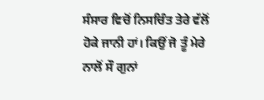ਸੰਸਾਰ ਵਿਚੋਂ ਨਿਸਚਿੰਤ ਤੇਰੇ ਵੱਲੋਂ ਹੋਕੇ ਜਾਨੀ ਹਾਂ। ਕਿਉਂ ਜੋ ਤੂੰ ਮੇਰੇ ਨਾਲੋਂ ਸੌ ਗੁਨਾਂ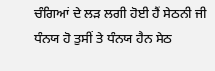ਚੰਗਿਆਂ ਦੇ ਲੜ ਲਗੀ ਹੋਈ ਹੈਂ ਸੇਠਨੀ ਜੀ ਧੰਨਯ ਹੋ ਤੁਸੀਂ ਤੇ ਧੰਨਯ ਹੈਨ ਸੇਠ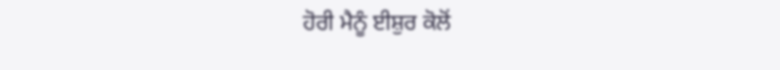ਹੋਰੀ ਮੈਨੂੰ ਈਸ਼ੁਰ ਕੋਲੋਂ